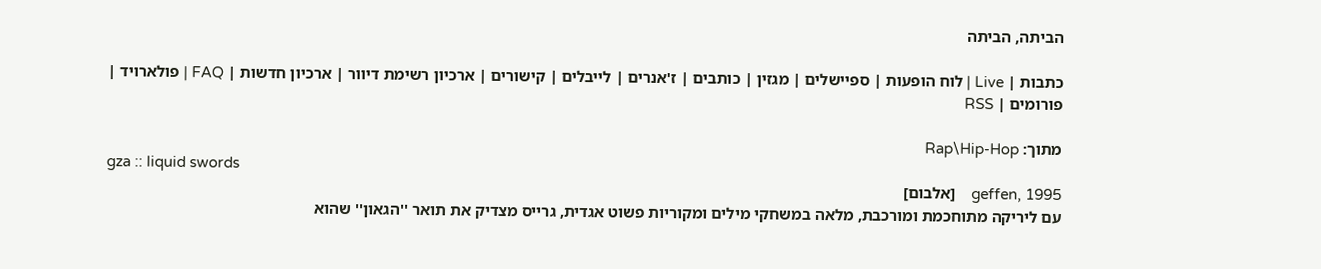הביתה, הביתה

כתבות | Live | לוח הופעות | ספיישלים | מגזין | כותבים | ז'אנרים | לייבלים | קישורים | ארכיון רשימת דיוור | ארכיון חדשות | FAQ | פולארויד | פורומים | RSS

מתוך: Rap\Hip-Hop
gza :: liquid swords
geffen, 1995    [אלבום]
עם ליריקה מתוחכמת ומורכבת, מלאה במשחקי מילים ומקוריות פשוט אגדית, גרייס מצדיק את תואר ''הגאון'' שהוא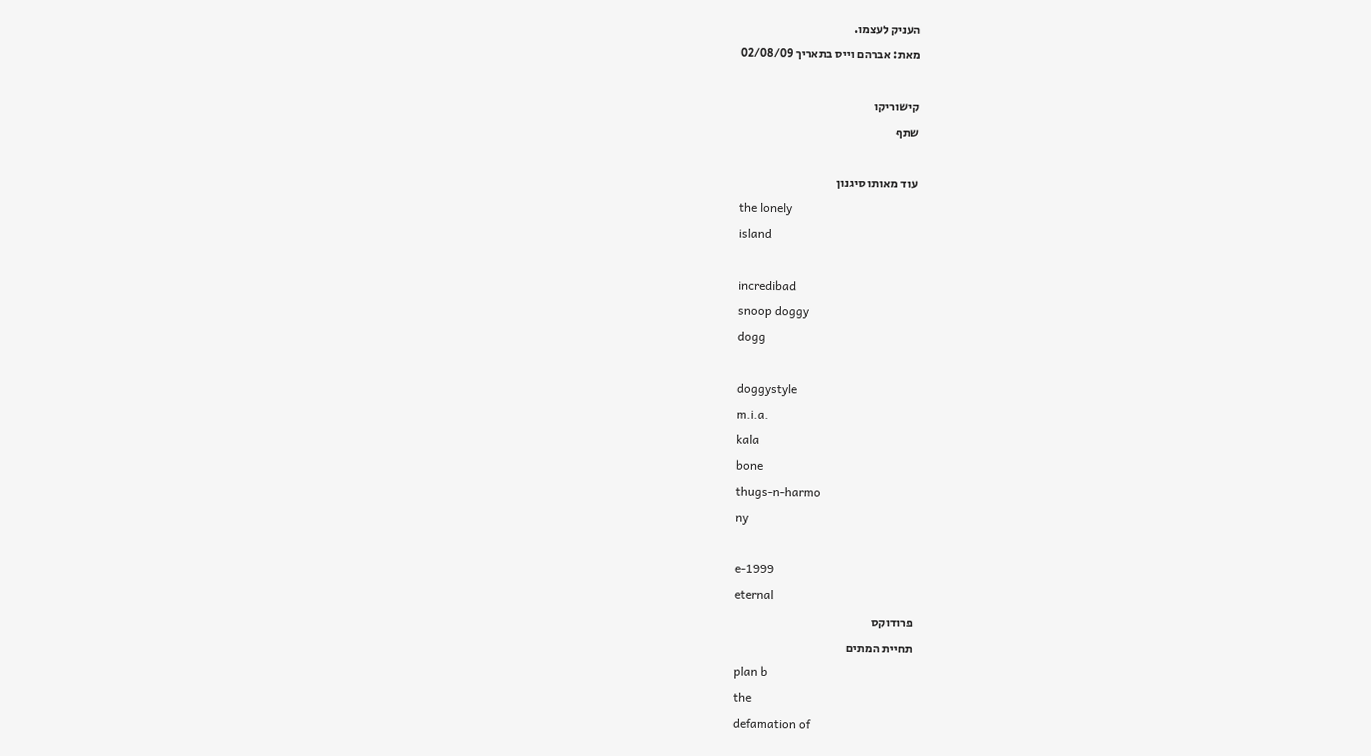העניק לעצמו.
מאת: אברהם וייס בתאריך 02/08/09

קישוריקו
שתף

עוד מאותו סיגנון
the lonely
island

incredibad
snoop doggy
dogg

doggystyle
m.i.a.
kala
bone
thugs-n-harmo
ny

e-1999
eternal
פרודוקס
תחיית המתים
plan b
the
defamation of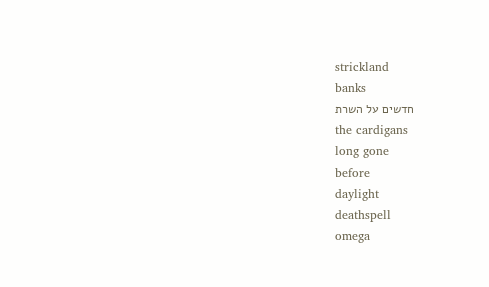strickland
banks
חדשים על השרת
the cardigans
long gone
before
daylight
deathspell
omega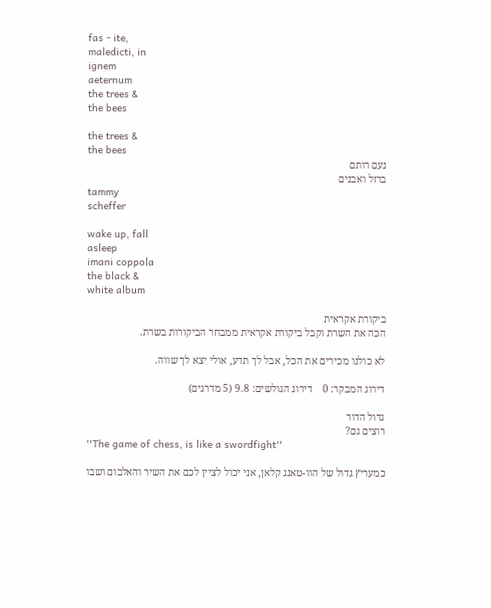fas - ite,
maledicti, in
ignem
aeternum
the trees &
the bees

the trees &
the bees
נעם רותם
ברזל ואבנים
tammy
scheffer

wake up, fall
asleep
imani coppola
the black &
white album

ביקורת אקראית
הכה את השרת וקבל ביקורת אקראית ממבחר הביקורות בשרת.

לא כולנו מכירים את הכל, אבל לך תדע, אולי יצא לך שווה.

דירוג המבקר: 0    דירוג הגולשים: 9.8 (5 מדרגים)

גדול הדור
רוצים גם?
''The game of chess, is like a swordfight''

כמעריץ גדול של הוו-טאנג קלאן, אני יכול לציין לכם את השיר והאלבום ושבו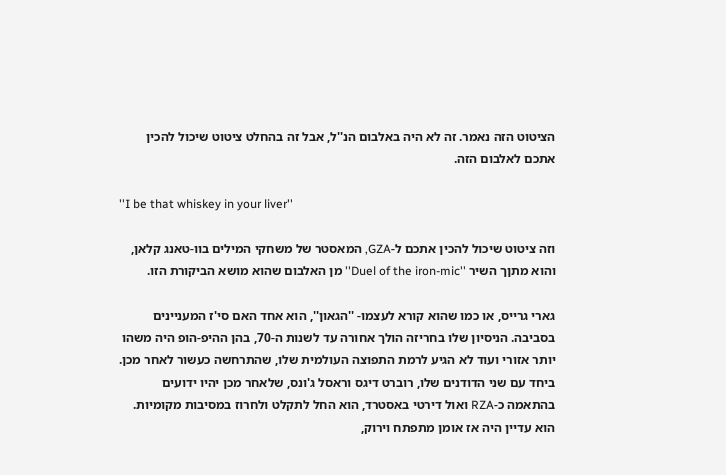הציטוט הזה נאמר. זה לא היה באלבום הנ''ל, אבל זה בהחלט ציטוט שיכול להכין אתכם לאלבום הזה.

''I be that whiskey in your liver''

וזה ציטוט שיכול להכין אתכם ל-GZA, המאסטר של משחקי המילים בוו-טאנג קלאן, והוא מתןך השיר ''Duel of the iron-mic'' מן האלבום שהוא מושא הביקורת הזו.

גארי גרייס, או כמו שהוא קורא לעצמו- ''הגאון'', הוא אחד האם סי'ז המעניינים בסביבה. הניסיון שלו בחריזה הולך אחורה עד לשנות ה-70, בהן ההיפ-הופ היה משהו יותר אזורי ועוד לא הגיע לרמת התפוצה העולמית שלו, שהתרחשה כעשור לאחר מכן. ביחד עם שני הדודנים שלו, רוברט דיגס וראסל ג'ונס, שלאחר מכן יהיו ידועים בהתאמה כ-RZA ואול דירטי באסטרד, הוא החל לתקלט ולחרוז במסיבות מקומיות. הוא עדיין היה אז אומן מתפתח וירוק,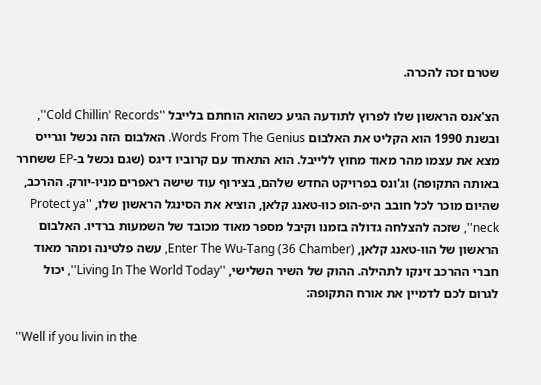שטרם זכה להכרה.

הצ'אנס הראשון שלו לפרוץ לתודעה הגיע כשהוא הוחתם בלייבל ''Cold Chillin' Records'', ובשנת 1990 הוא הקליט את האלבום Words From The Genius. האלבום הזה נכשל וגרייס מצא את עצמו מהר מאוד מחוץ ללייבל. הוא התאחד עם קרוביו דיגס (שגם נכשל ב-EP ששחרר באותה התקופה) וג'ונס בפרויקט החדש שלהם, בצירוף עוד שישה ראפרים מניו-יורק. ההרכב, שהיום מוכר לכל חובב היפ-הופ כוו-טאנג קלאן, הוציא את הסינגל הראשון שלו, ''Protect ya neck'', שזכה להצלחה גדולה בזמנו וקיבל מספר מאוד מכובד של השמעות ברדיו. האלבום הראשון של הוו-טאנג קלאן, (Enter The Wu-Tang (36 Chamber, עשה פלטינה ומהר מאוד חברי ההרכב זינקו לתהילה. ההוק של השיר השלישי, ''Living In The World Today'', יכול לגרום לכם לדמיין את אורח התקופה:

''Well if you livin in the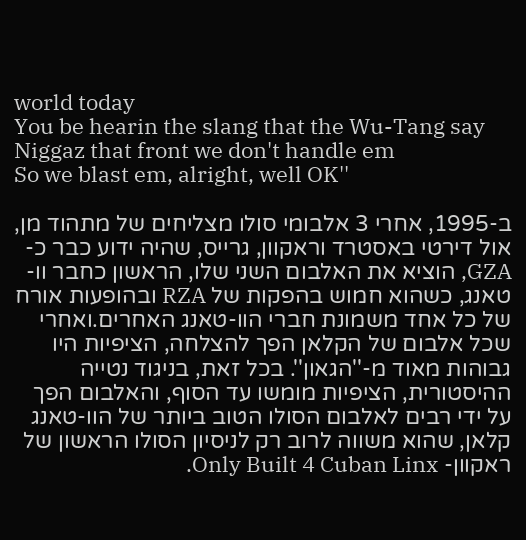world today
You be hearin the slang that the Wu-Tang say
Niggaz that front we don't handle em
So we blast em, alright, well OK''

ב-1995, אחרי 3 אלבומי סולו מצליחים של מתהוד מן, אול דירטי באסטרד וראקוון, גרייס, שהיה ידוע כבר כ-GZA, הוציא את האלבום השני שלו, הראשון כחבר וו-טאנג, כשהוא חמוש בהפקות של RZA ובהופעות אורח של כל אחד משמונת חברי הוו-טאנג האחרים.ואחרי שכל אלבום של הקלאן הפך להצלחה, הציפיות היו גבוהות מאוד מ-''הגאון''. בכל זאת, בניגוד נטייה ההיסטורית, הציפיות מומשו עד הסוף, והאלבום הפך על ידי רבים לאלבום הסולו הטוב ביותר של הוו-טאנג קלאן, שהוא משווה לרוב רק לניסיון הסולו הראשון של ראקוון- Only Built 4 Cuban Linx.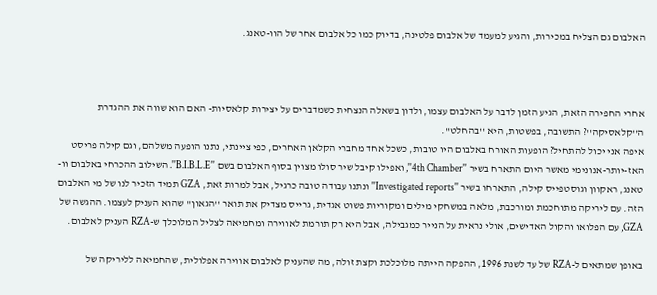האלבום גם הצליח במכירות, והגיע למעמד של אלבום פלטינה, בדיוק כמו כל אלבום אחר של הוו-טאנג.



אחרי החפירה הזאת, הגיע הזמן לדבר על האלבום עצמו, ולדון בשאלה הנצחית כשמדברים על יצירות קלאסיות- האם הוא שווה את ההגדרת ה''קלאסיקה''? התשובה, בפשטות, היא ''בהחלט''.
איפה אני יכול להתחיל? הופעות האורח באלבום היו טובות, כשכל אחד מחברי הקלאן האחרים, כפי ציינתי, נתנו הופעה משלהם, וגם קילה פריסט האז-יותר-אנונימי מאשר היום התארח בשיר ''4th Chamber'', ואפילו קיבל שיר סולו מצוין בסוף האלבום בשם ''B.I.B.L.E''. השילוב ההכרחי באלבום וו-טאנג, ראקוון וגוסטפייס קילה, התארחו בשיר ''Investigated reports'' ונתנו עבודה טובה כרגיל, אבל למרות זאת, GZA תמיד הזכיר לנו של מי האלבום הזה. עם ליריקה מתוחכמת ומורכבת, מלאה במשחקי מילים ומקוריות פשוט אגדית, גרייס מצדיק את תואר ''הגאון'' שהוא העניק לעצמו. ההגשה של GZA, עם הפלואו והקול האדישים, אולי נראית על הנייר כמגבילה, אבל היא רק תורמת לאווירה ומחמיאה לצליל המלוכלך ש-RZA העניק לאלבום.

באופן שמתאים ל-RZA של עד לשנת 1996, ההפקה הייתה מלוכלכת וקצת זולה, מה שהעניק לאלבום אווירה אפלולית, שהחמיאה לליריקה של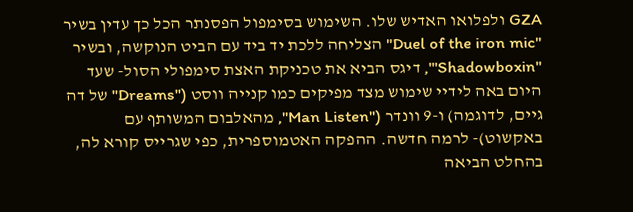GZA ולפלואו האדיש שלו. השימוש בסימפול הפסנתר הכל כך עדין בשיר ''Duel of the iron mic'' הצליחה ללכת יד ביד עם הביט הנוקשה, ובשיר ''Shadowboxin''', דיגס הביא את טכניקת האצת סימפולי הסול- שעד היום באה לידיי שימוש מצד מפיקים כמו קנייה ווסט (''Dreams'' של דה גיים, לדוגמה) ו-9 וונדר (''Man Listen'', מהאלבום המשותף עם באקשוט)- לרמה חדשה. ההפקה האטמוספרית, כפי שגרייס קורא לה, בהחלט הביאה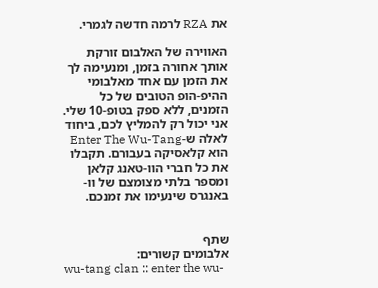את RZA לרמה חדשה לגמרי.

האווירה של האלבום זורקת אותך אחורה בזמן, ומנעימה לך את הזמן עם אחד מאלבומי ההיפ-הופ הטובים של כל הזמנים, ללא ספק בטופ-10 שלי. אני יכול רק להמליץ לכם, ביחוד לאלה ש-Enter The Wu-Tang הוא קלאסיקה בעבורם. תקבלו את כל חברי הוו-טאנג קלאן ומספר בלתי מצומצם של וו-באנגרס שינעימו את זמנכם.


שתף
אלבומים קשורים:
wu-tang clan :: enter the wu-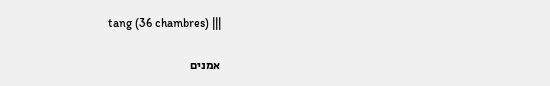tang (36 chambres) |||

אמנים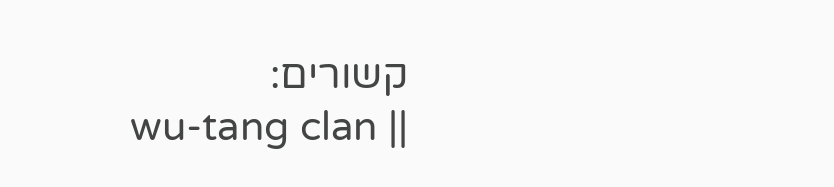קשורים:
wu-tang clan ||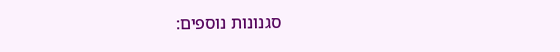סגנונות נוספים: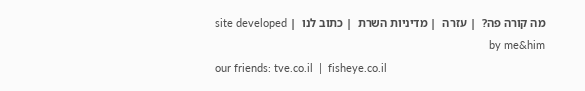מה קורה פה?  | עזרה  | מדיניות השרת  | כתוב לנו  | site developed by me&him
our friends: tve.co.il  |  fisheye.co.il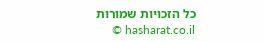כל הזכויות שמורות hasharat.co.il ©